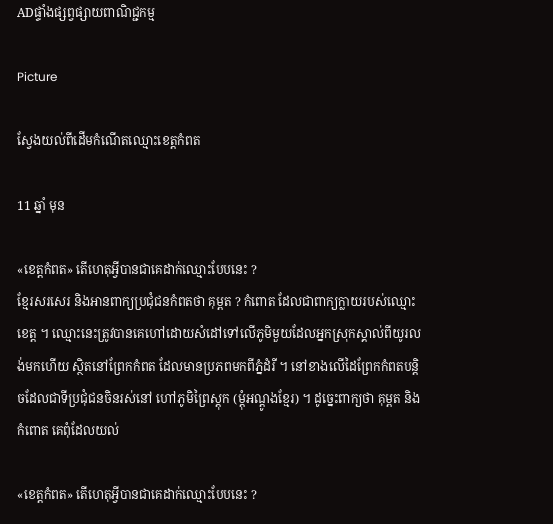ADផ្ទាំងផ្សព្វផ្សាយពាណិជ្ជកម្ម

Picture

ស្វែងយល់ពីដើមកំណើតឈ្មោះខេត្តកំពត

11 ឆ្នាំ មុន

«ខេត្តកំពត» តើហេតុអ្វីបានជាគេដាក់ឈ្មោះបែបនេះ ?
ខ្មែរសរសេរ និងអានពាក្យប្រជុំជនកំពតថា គុម្ពត ? កំពោត ដែលជាពាក្យក្លាយរបស់ឈ្មោះខេត្ត ។ ឈ្មោះនេះត្រូវបានគេហៅដោយសំដៅទៅលើភូមិមួយដែលអ្នកស្រុកស្គាល់ពីយូរលង់មកហើយ ស្ថិតនៅព្រែកកំពត ដែលមានប្រភពមកពីភ្នំដំរី ។ នៅខាងលើដៃព្រែកកំពតបន្តិចដែលជាទីប្រជុំជនចិនរស់នៅ ហៅភូមិព្រៃស្តុក (ម្តុំអណ្តូងខ្មែរ) ។ ដូច្នេះពាក្យថា គុម្ពត និងកំពោត គេពុំដែលយល់

«ខេត្តកំពត» តើហេតុអ្វីបានជាគេដាក់ឈ្មោះបែបនេះ ?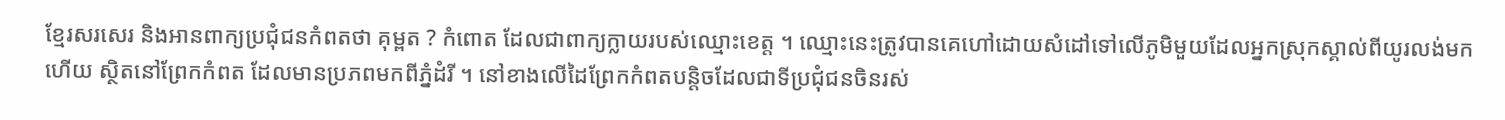ខ្មែរសរសេរ និងអានពាក្យប្រជុំជនកំពតថា គុម្ពត ? កំពោត ដែលជាពាក្យក្លាយរបស់ឈ្មោះខេត្ត ។ ឈ្មោះនេះត្រូវបានគេហៅដោយសំដៅទៅលើភូមិមួយដែលអ្នកស្រុកស្គាល់ពីយូរលង់មកហើយ ស្ថិតនៅព្រែកកំពត ដែលមានប្រភពមកពីភ្នំដំរី ។ នៅខាងលើដៃព្រែកកំពតបន្តិចដែលជាទីប្រជុំជនចិនរស់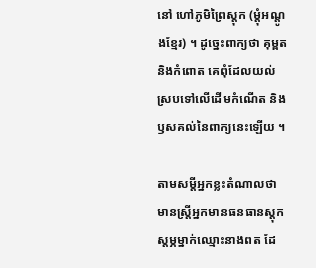នៅ ហៅភូមិព្រៃស្តុក (ម្តុំអណ្តូងខ្មែរ) ។ ដូច្នេះពាក្យថា គុម្ពត និងកំពោត គេពុំដែលយល់ស្របទៅលើដើមកំណើត និងឫសគល់នៃពាក្យនេះឡើយ ។

តាមសម្តីអ្នកខ្លះតំណាលថា មានស្ត្រីអ្នកមានធនធានស្តុកស្តម្ភម្នាក់ឈ្មោះនាងពត ដែ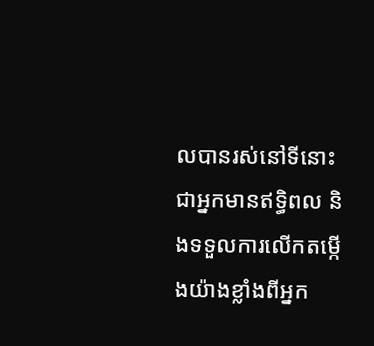លបានរស់នៅទីនោះជាអ្នកមានឥទ្ធិពល និងទទួលការលើកតម្កើងយ៉ាងខ្លាំងពីអ្នក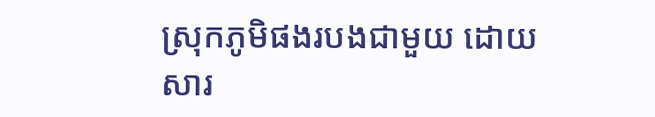ស្រុកភូមិផងរបងជាមួយ ដោយសារ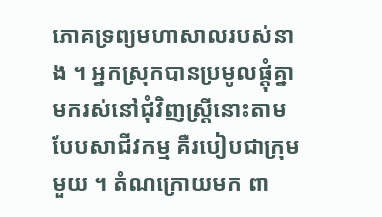ភោគទ្រព្យមហាសាលរបស់នាង ។ អ្នកស្រុកបានប្រមូលផ្តុំគ្នាមករស់នៅជុំវិញស្ត្រីនោះតាមបែបសាជីវកម្ម គឺរបៀបជាក្រុមមួយ ។ តំណក្រោយមក ពា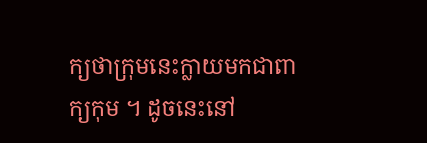ក្យថាក្រុមនេះក្លាយមកជាពាក្យកុម ។ ដូចនេះនៅ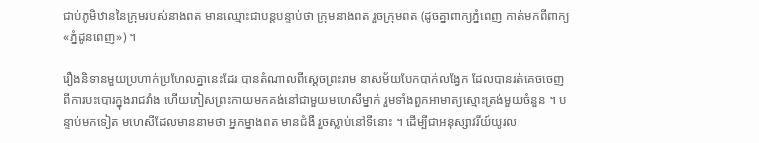ជាប់ភូមិឋាននៃក្រុមរបស់នាងពត មានឈ្មោះជាបន្តបន្ទាប់ថា ក្រុមនាងពត រួចក្រុមពត (ដូចគ្នាពាក្យភ្នំពេញ កាត់មកពីពាក្យ «ភ្នំដូនពេញ») ។

រឿងនិទានមួយប្រហាក់ប្រហែលគ្នានេះដែរ បានតំណាលពីស្តេចព្រះរាម នាសម័យបែកបាក់លង្វែក ដែលបានរត់គេចចេញពីការបះបោរក្នុងរាជវាំង ហើយភៀសព្រះកាយមកគង់នៅជាមួយមហេសីម្នាក់ រួមទាំងពួកអាមាត្យស្មោះត្រង់មួយចំនួន ។ បន្ទាប់មកទៀត មហេសីដែលមាននាមថា អ្នកម្នាងពត មានជំងឺ រួចស្លាប់នៅទីនោះ ។ ដើម្បីជាអនុស្សាវរីយ៍យូរល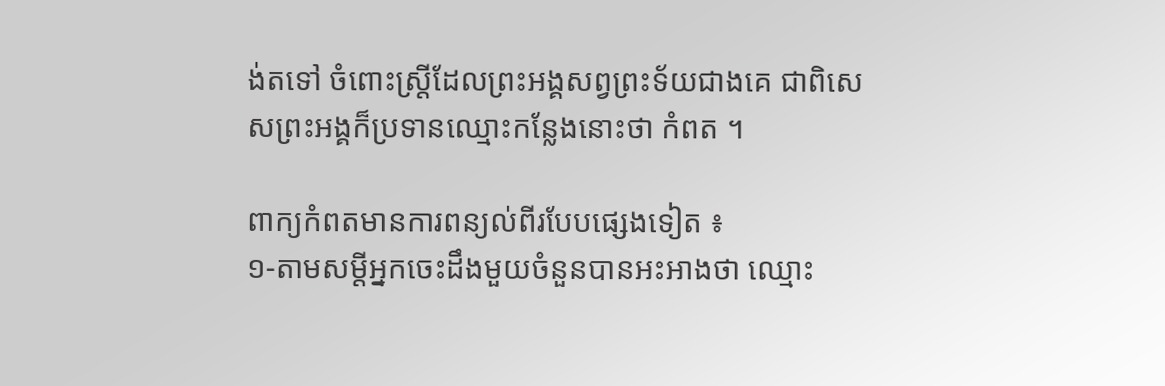ង់តទៅ ចំពោះស្ត្រីដែលព្រះអង្គសព្វព្រះទ័យជាងគេ ជាពិសេសព្រះអង្គក៏ប្រទានឈ្មោះកន្លែងនោះថា កំពត ។

ពាក្យកំពតមានការពន្យល់ពីរបែបផ្សេងទៀត ៖
១-តាមសម្តីអ្នកចេះដឹងមួយចំនួនបានអះអាងថា ឈ្មោះ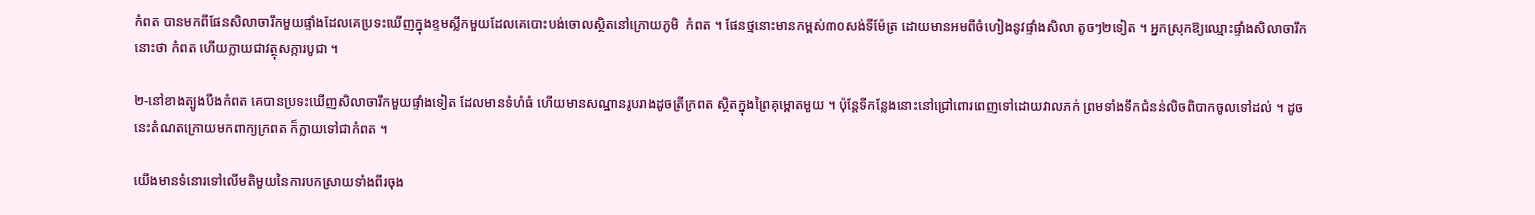កំពត បានមកពីផែនសិលាចារឹកមួយផ្ទាំងដែលគេប្រទះឃើញក្នុងខ្ទមស្លឹកមួយដែលគេបោះបង់ចោលស្ថិតនៅក្រោយភូមិ  កំពត ។ ផែនថ្មនោះមានកម្ពស់៣០សង់ទីម៉ែត្រ ដោយមានអមពីចំហៀងនូវផ្ទាំងសិលា តូចៗ២ទៀត ។ អ្នកស្រុកឱ្យឈ្មោះផ្ទាំងសិលាចារឹកនោះថា កំពត ហើយក្លាយជាវត្ថុសក្ការបូជា ។

២-នៅខាងត្បូងបឹងកំពត គេបានប្រទះឃើញសិលាចារឹកមួយផ្ទាំងទៀត ដែលមានទំហំធំ ហើយមានសណ្ឋានរូបរាងដូចត្រីក្រពត ស្ថិតក្នុងព្រៃគុម្ពោតមួយ ។ ប៉ុន្តែទីកន្លែងនោះនៅជ្រៅពោរពេញទៅដោយវាលភក់ ព្រមទាំងទឹកជំនន់លិចពិបាកចូលទៅដល់ ។ ដូចនេះតំណតក្រោយមកពាក្យក្រពត ក៏ក្លាយទៅជាកំពត ។

យើងមានទំនោរទៅលើមតិមួយនៃការបកស្រាយទាំងពីរចុង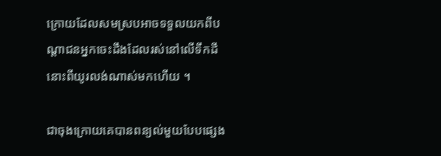ក្រោយដែលសមស្របអាចទទួលយកពីបណ្តាជនអ្នកចេះដឹងដែលរស់នៅលើទឹកដីនោះពីយូរលង់ណាស់មកហើយ ។

ជាចុងក្រោយគេបានពន្យល់មួយបែបផ្សេង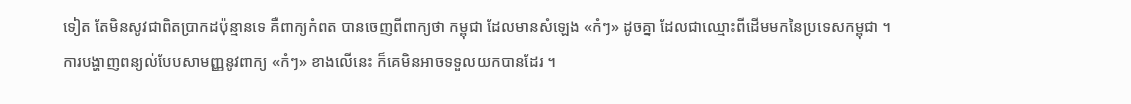ទៀត តែមិនសូវជាពិតប្រាកដប៉ុន្មានទេ គឺពាក្យកំពត បានចេញពីពាក្យថា កម្ពុជា ដែលមានសំឡេង «កំៗ» ដូចគ្នា ដែលជាឈ្មោះពីដើមមកនៃប្រទេសកម្ពុជា ។ ការបង្ហាញពន្យល់បែបសាមញ្ញនូវពាក្យ «កំៗ» ខាងលើនេះ ក៏គេមិនអាចទទួលយកបានដែរ ។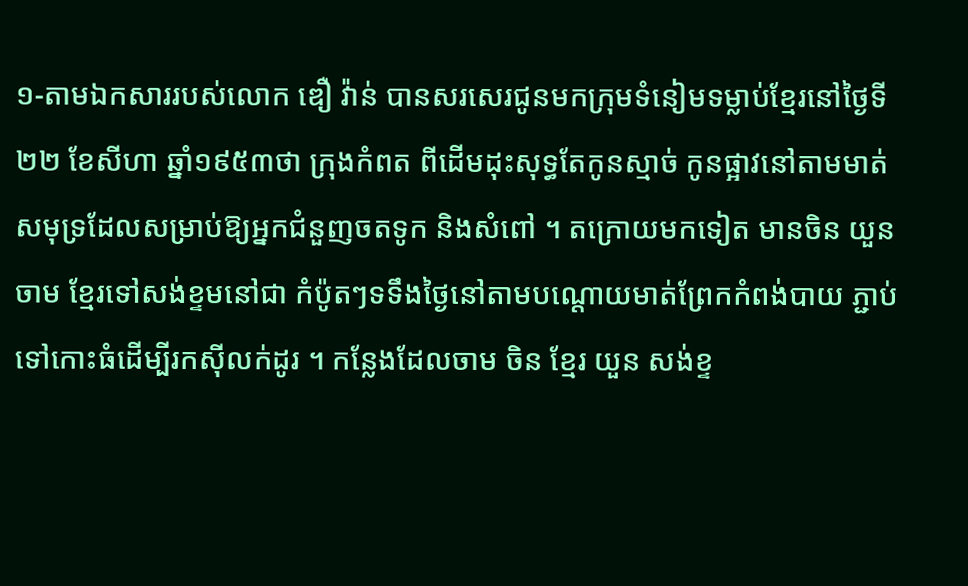១-តាមឯកសាររបស់លោក ឌឿ វ៉ាន់ បានសរសេរជូនមកក្រុមទំនៀមទម្លាប់ខ្មែរនៅថ្ងៃទី២២ ខែសីហា ឆ្នាំ១៩៥៣ថា ក្រុងកំពត ពីដើមដុះសុទ្ធតែកូនស្មាច់ កូនផ្អាវនៅតាមមាត់សមុទ្រដែលសម្រាប់ឱ្យអ្នកជំនួញចតទូក និងសំពៅ ។ តក្រោយមកទៀត មានចិន យួន ចាម ខ្មែរទៅសង់ខ្ទមនៅជា កំប៉ូតៗទទឹងថ្ងៃនៅតាមបណ្តោយមាត់ព្រែកកំពង់បាយ ភ្ជាប់ទៅកោះធំដើម្បីរកស៊ីលក់ដូរ ។ កន្លែងដែលចាម ចិន ខ្មែរ យួន សង់ខ្ទ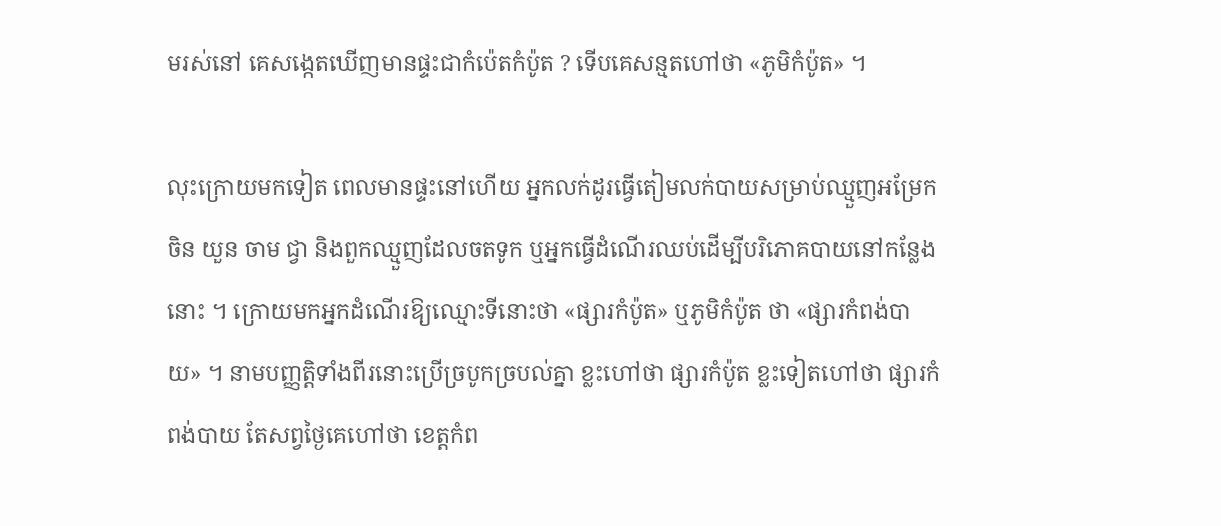មរស់នៅ គេសង្កេតឃើញមានផ្ទះជាកំប៉េតកំប៉ូត ? ទើបគេសន្មតហៅថា «ភូមិកំប៉ូត» ។

លុះក្រោយមកទៀត ពេលមានផ្ទះនៅហើយ អ្នកលក់ដូរធ្វើតៀមលក់បាយសម្រាប់ឈ្មួញអម្រែក ចិន យួន ចាម ជ្វា និងពួកឈ្មួញដែលចតទូក ឬអ្នកធ្វើដំណើរឈប់ដើម្បីបរិភោគបាយនៅកន្លែងនោះ ។ ក្រោយមកអ្នកដំណើរឱ្យឈ្មោះទីនោះថា «ផ្សារកំប៉ូត» ឬភូមិកំប៉ូត ថា «ផ្សារកំពង់បាយ» ។ នាមបញ្ញត្តិទាំងពីរនោះប្រើច្របូកច្របល់គ្នា ខ្លះហៅថា ផ្សារកំប៉ូត ខ្លះទៀតហៅថា ផ្សារកំពង់បាយ តែសព្វថ្ងៃគេហៅថា ខេត្តកំព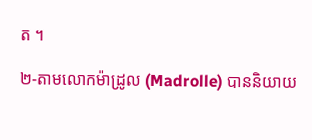ត ។

២-តាមលោកម៉ាដ្រូល (Madrolle) បាននិយាយ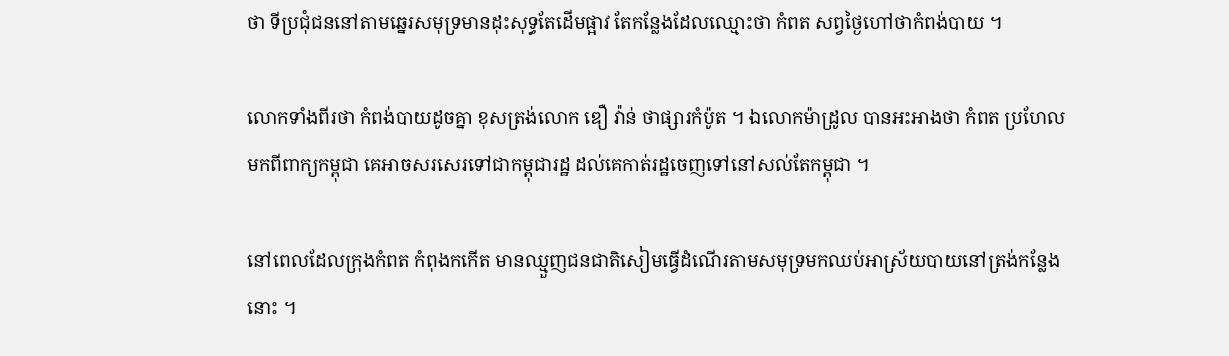ថា ទីប្រជុំជននៅតាមឆ្នេរសមុទ្រមានដុះសុទ្ធតែដើមផ្អាវ តែកន្លែងដែលឈ្មោះថា កំពត សព្វថ្ងៃហៅថាកំពង់បាយ ។

លោកទាំងពីរថា កំពង់បាយដូចគ្នា ខុសត្រង់លោក ឌឿ វ៉ាន់ ថាផ្សារកំប៉ូត ។ ឯលោកម៉ាដ្រូល បានអះអាងថា កំពត ប្រហែលមកពីពាក្យកម្ពុជា គេអាចសរសេរទៅជាកម្ពុជារដ្ឋ ដល់គេកាត់រដ្ឋចេញទៅនៅសល់តែកម្ពុជា ។

នៅពេលដែលក្រុងកំពត កំពុងកកើត មានឈ្មួញជនជាតិសៀមធ្វើដំណើរតាមសមុទ្រមកឈប់អាស្រ័យបាយនៅត្រង់កន្លែងនោះ ។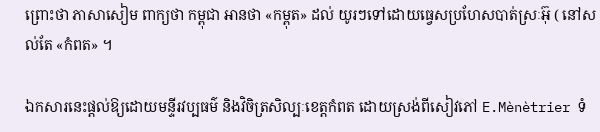ព្រោះថា ភាសាសៀម ពាក្យថា កម្ពុជា អានថា «កម្ពុត» ដល់ យូរៗទៅដោយធ្វេសប្រហែសបាត់ស្រៈអ៊ុ ( នៅសល់តែ «កំពត» ។

ឯកសារនេះផ្តល់ឱ្យដោយមន្ទីរវប្បធម៌ និងវិចិត្រសិល្បៈខេត្តកំពត ដោយស្រង់ពីសៀវភៅ E.Mènètrier ទំ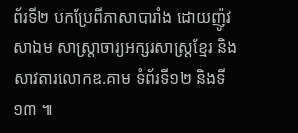ព័រទី២ បកប្រែពីភាសាបារាំង ដោយញ៉ូវ សាឯម សាស្ត្រាចារ្យអក្សរសាស្ត្រខ្មែរ និងសាវតារលោកឌ.គាម ទំព័រទី១២ និងទី១៣ ៕